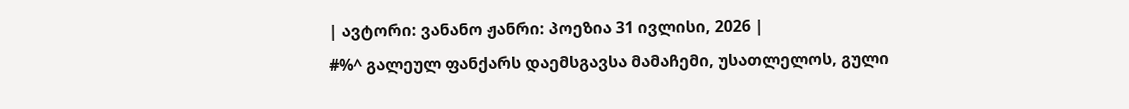| ავტორი: ვანანო ჟანრი: პოეზია 31 ივლისი, 2026 |
#%^ გალეულ ფანქარს დაემსგავსა მამაჩემი, უსათლელოს, გული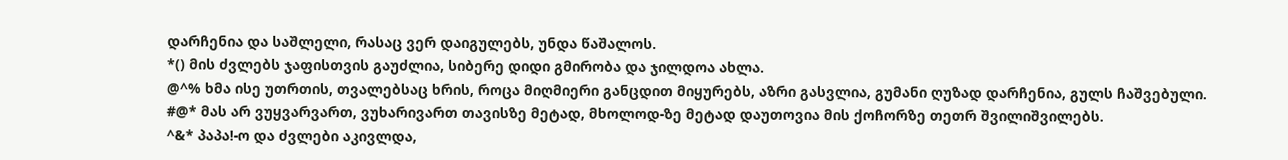დარჩენია და საშლელი, რასაც ვერ დაიგულებს, უნდა წაშალოს.
*() მის ძვლებს ჯაფისთვის გაუძლია, სიბერე დიდი გმირობა და ჯილდოა ახლა.
@^% ხმა ისე უთრთის, თვალებსაც ხრის, როცა მიღმიერი განცდით მიყურებს, აზრი გასვლია, გუმანი ღუზად დარჩენია, გულს ჩაშვებული.
#@* მას არ ვუყვარვართ, ვუხარივართ თავისზე მეტად, მხოლოდ-ზე მეტად დაუთოვია მის ქოჩორზე თეთრ შვილიშვილებს.
^&* პაპა!-ო და ძვლები აკივლდა,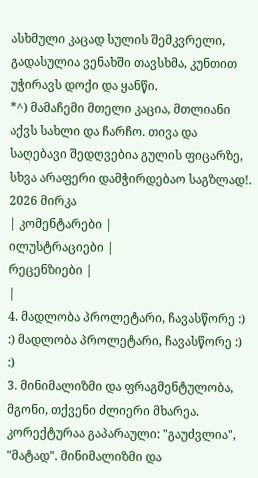ასხმული კაცად სულის შემკვრელი, გადასულია ვენახში თავსხმა, კუნთით უჭირავს დოქი და ყანწი.
*^) მამაჩემი მთელი კაცია, მთლიანი აქვს სახლი და ჩარჩო. თივა და საღებავი შედღვებია გულის ფიცარზე, სხვა არაფერი დამჭირდებაო საგზლად!.
2026 მირკა
| კომენტარები |
ილუსტრაციები |
რეცენზიები |
|
4. მადლობა პროლეტარი, ჩავასწორე :) :) მადლობა პროლეტარი, ჩავასწორე :) :)
3. მინიმალიზმი და ფრაგმენტულობა, მგონი, თქვენი ძლიერი მხარეა.
კორექტურაა გაპარაული: "გაუძვლია", "მატად". მინიმალიზმი და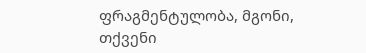ფრაგმენტულობა, მგონი, თქვენი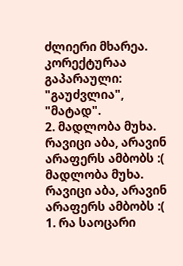ძლიერი მხარეა.
კორექტურაა გაპარაული: "გაუძვლია", "მატად".
2. მადლობა მუხა. რავიცი აბა, არავინ არაფერს ამბობს :( მადლობა მუხა. რავიცი აბა, არავინ არაფერს ამბობს :(
1. რა საოცარი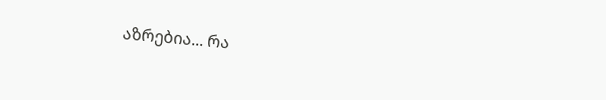აზრებია... რა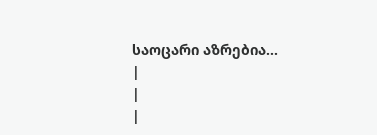საოცარი აზრებია...
|
|
|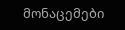მონაცემები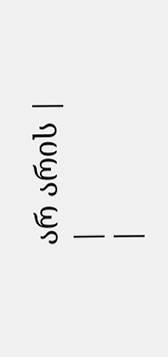არ არის |
|
|